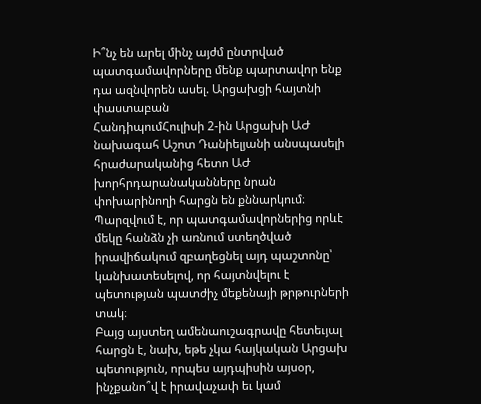Ի՞նչ են արել մինչ այժմ ընտրված պատգամավորները մենք պարտավոր ենք դա ազնվորեն ասել. Արցախցի հայտնի փաստաբան
ՀանդիպումՀուլիսի 2-ին Արցախի ԱԺ նախագահ Աշոտ Դանիելյանի անսպասելի հրաժարականից հետո ԱԺ խորհրդարանականները նրան փոխարինողի հարցն են քննարկում։ Պարզվում է, որ պատգամավորներից որևէ մեկը հանձն չի առնում ստեղծված իրավիճակում զբաղեցնել այդ պաշտոնը՝ կանխատեսելով, որ հայտնվելու է պետության պատժիչ մեքենայի թրթուրների տակ։
Բայց այստեղ ամենաուշագրավը հետեւյալ հարցն է, նախ, եթե չկա հայկական Արցախ պետություն, որպես այդպիսին այսօր, ինչքանո՞վ է իրավաչափ եւ կամ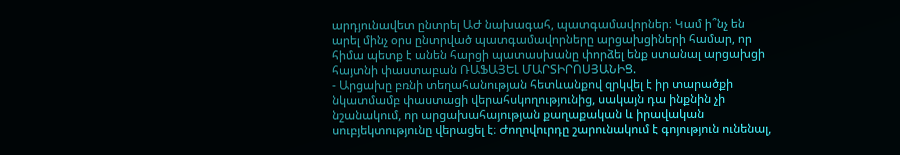արդյունավետ ընտրել ԱԺ նախագահ, պատգամավորներ։ Կամ ի՞նչ են արել մինչ օրս ընտրված պատգամավորները արցախցիների համար, որ հիմա պետք է անեն հարցի պատասխանը փորձել ենք ստանալ արցախցի հայտնի փաստաբան ՌԱՖԱՅԵԼ ՄԱՐՏԻՐՈՍՅԱՆԻՑ.
- Արցախը բռնի տեղահանության հետևանքով զրկվել է իր տարածքի նկատմամբ փաստացի վերահսկողությունից, սակայն դա ինքնին չի նշանակում, որ արցախահայության քաղաքական և իրավական սուբյեկտությունը վերացել է։ Ժողովուրդը շարունակում է գոյություն ունենալ,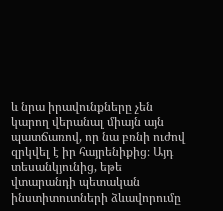և նրա իրավունքները չեն կարող վերանալ միայն այն պատճառով, որ նա բռնի ուժով զրկվել է իր հայրենիքից։ Այդ տեսանկյունից, եթե վտարանդի պետական ինստիտուտների ձևավորումը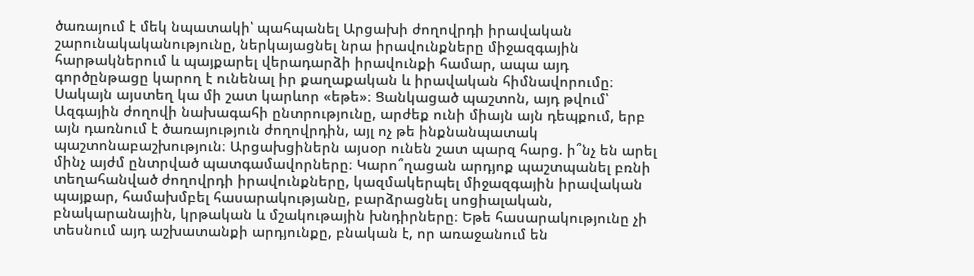ծառայում է մեկ նպատակի՝ պահպանել Արցախի ժողովրդի իրավական շարունակականությունը, ներկայացնել նրա իրավունքները միջազգային հարթակներում և պայքարել վերադարձի իրավունքի համար, ապա այդ գործընթացը կարող է ունենալ իր քաղաքական և իրավական հիմնավորումը։ Սակայն այստեղ կա մի շատ կարևոր «եթե»։ Ցանկացած պաշտոն, այդ թվում՝ Ազգային ժողովի նախագահի ընտրությունը, արժեք ունի միայն այն դեպքում, երբ այն դառնում է ծառայություն ժողովրդին, այլ ոչ թե ինքնանպատակ պաշտոնաբաշխություն։ Արցախցիներն այսօր ունեն շատ պարզ հարց. ի՞նչ են արել մինչ այժմ ընտրված պատգամավորները։ Կարո՞ղացան արդյոք պաշտպանել բռնի տեղահանված ժողովրդի իրավունքները, կազմակերպել միջազգային իրավական պայքար, համախմբել հասարակությանը, բարձրացնել սոցիալական, բնակարանային, կրթական և մշակութային խնդիրները։ Եթե հասարակությունը չի տեսնում այդ աշխատանքի արդյունքը, բնական է, որ առաջանում են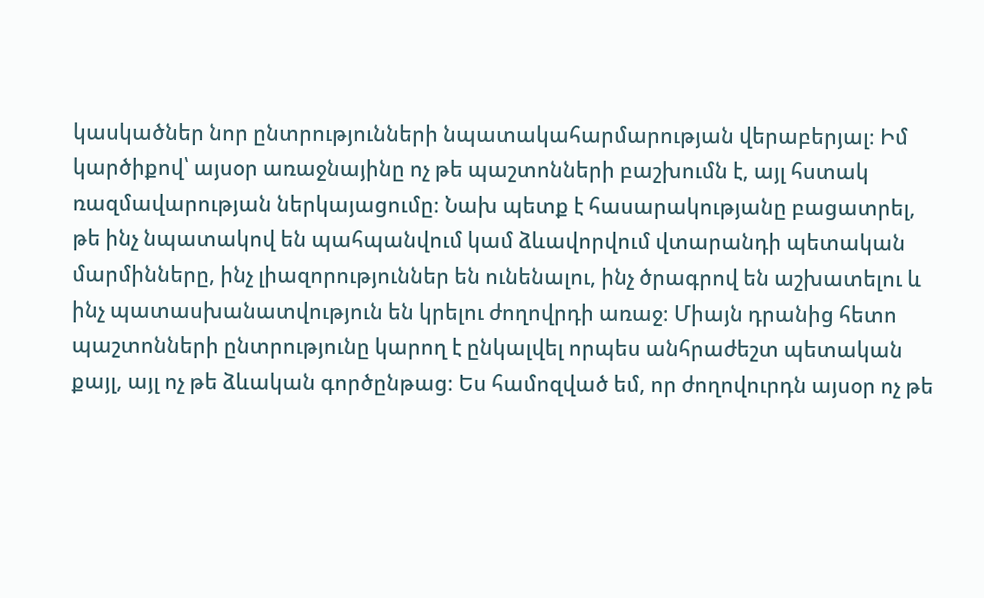կասկածներ նոր ընտրությունների նպատակահարմարության վերաբերյալ։ Իմ կարծիքով՝ այսօր առաջնայինը ոչ թե պաշտոնների բաշխումն է, այլ հստակ ռազմավարության ներկայացումը։ Նախ պետք է հասարակությանը բացատրել, թե ինչ նպատակով են պահպանվում կամ ձևավորվում վտարանդի պետական մարմինները, ինչ լիազորություններ են ունենալու, ինչ ծրագրով են աշխատելու և ինչ պատասխանատվություն են կրելու ժողովրդի առաջ։ Միայն դրանից հետո պաշտոնների ընտրությունը կարող է ընկալվել որպես անհրաժեշտ պետական քայլ, այլ ոչ թե ձևական գործընթաց։ Ես համոզված եմ, որ ժողովուրդն այսօր ոչ թե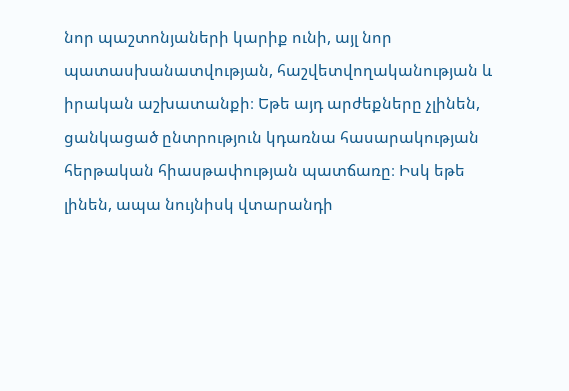նոր պաշտոնյաների կարիք ունի, այլ նոր պատասխանատվության, հաշվետվողականության և իրական աշխատանքի։ Եթե այդ արժեքները չլինեն, ցանկացած ընտրություն կդառնա հասարակության հերթական հիասթափության պատճառը։ Իսկ եթե լինեն, ապա նույնիսկ վտարանդի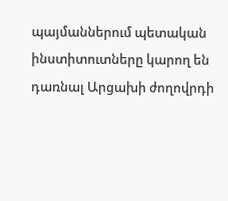պայմաններում պետական ինստիտուտները կարող են դառնալ Արցախի ժողովրդի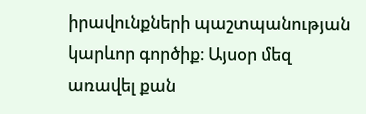իրավունքների պաշտպանության կարևոր գործիք։ Այսօր մեզ առավել քան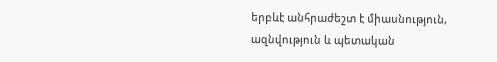երբևէ անհրաժեշտ է միասնություն, ազնվություն և պետական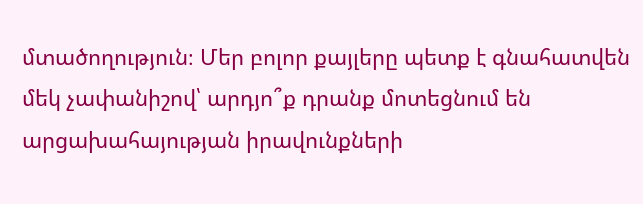մտածողություն։ Մեր բոլոր քայլերը պետք է գնահատվեն մեկ չափանիշով՝ արդյո՞ք դրանք մոտեցնում են արցախահայության իրավունքների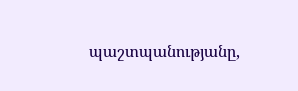պաշտպանությանը,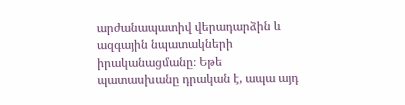արժանապատիվ վերադարձին և ազգային նպատակների իրականացմանը։ Եթե պատասխանը դրական է, ապա այդ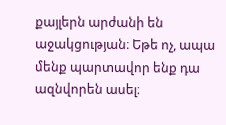քայլերն արժանի են աջակցության։ Եթե ոչ, ապա մենք պարտավոր ենք դա ազնվորեն ասել։